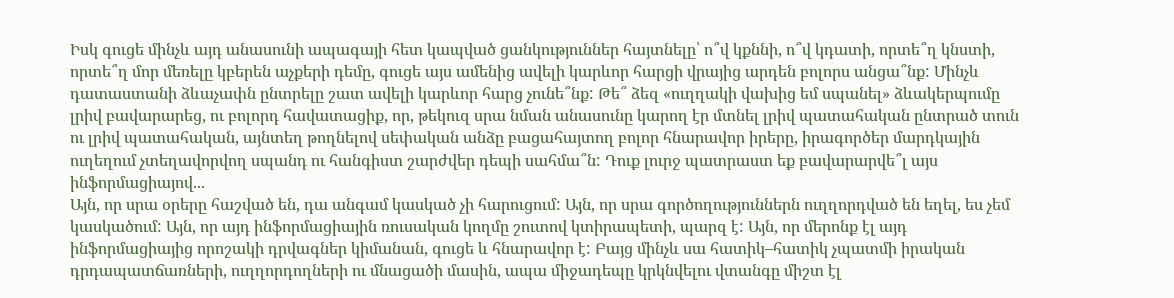Իսկ գուցե մինչև այդ անասունի ապագայի հետ կապված ցանկություններ հայտնելը՝ ո՞վ կքննի, ո՞վ կդատի, որտե՞ղ կնստի, որտե՞ղ մոր մեռելը կբերեն աչքերի դեմը, գուցե այս ամենից ավելի կարևոր հարցի վրայից արդեն բոլորս անցա՞նք: Մինչև դատաստանի ձևաչափն ընտրելը շատ ավելի կարևոր հարց չունե՞նք: Թե՞ ձեզ «ուղղակի վախից եմ սպանել» ձևակերպումը լրիվ բավարարեց, ու բոլորդ հավատացիք, որ, թեկուզ սրա նման անասունը կարող էր մտնել լրիվ պատահական ընտրած տուն ու լրիվ պատահական, այնտեղ թողնելով սեփական անձը բացահայտող բոլոր հնարավոր իրերը, իրագործեր մարդկային ուղեղում չտեղավորվող սպանդ ու հանգիստ շարժվեր դեպի սահմա՞ն: Դուք լուրջ պատրաստ եք բավարարվե՞լ այս ինֆորմացիայով...
Այն, որ սրա օրերը հաշված են, դա անգամ կասկած չի հարուցում: Այն, որ սրա գործողություններն ուղղորդված են եղել, ես չեմ կասկածում: Այն, որ այդ ինֆորմացիային ռուսական կողմը շուտով կտիրապետի, պարզ է: Այն, որ մերոնք էլ այդ ինֆորմացիայից որոշակի դրվագներ կիմանան, գուցե և հնարավոր է: Բայց մինչև սա հատիկ–հատիկ չպատմի իրական դրդապատճառների, ուղղորդողների ու մնացածի մասին, ապա միջադեպը կրկնվելու վտանգը միշտ էլ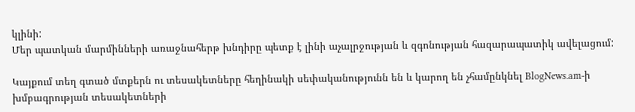կլինի:
Մեր պատկան մարմինների առաջնահերթ խնդիրը պետք է լինի աչալրջության և զգոնության հազարապատիկ ավելացում:

Կայքում տեղ գտած մտքերն ու տեսակետները հեղինակի սեփականությունն են և կարող են չհամընկնել BlogNews.am-ի խմբագրության տեսակետների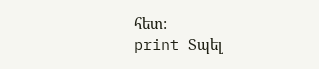հետ:
print Տպել